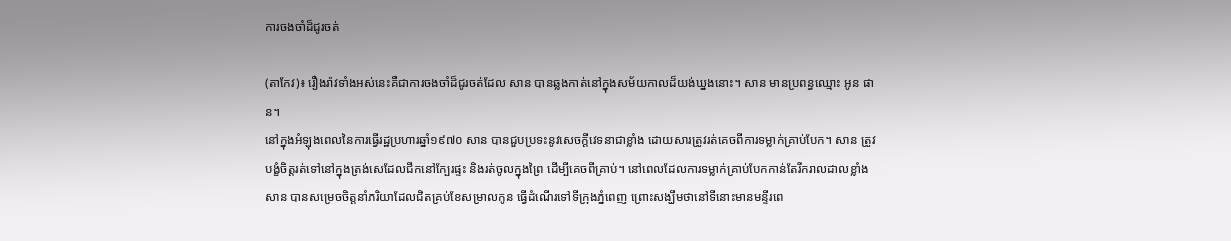ការចងចាំដ៏ជូរចត់

(តាកែវ)៖ រឿងរ៉ាវទាំងអស់នេះគឺជាការចងចាំដ៏ជូរចត់ដែល សាន បានឆ្លងកាត់នៅក្នុងសម័យកាលដ៏យង់ឃ្នងនោះ។ សាន មានប្រពន្ធឈ្មោះ អូន ផាន។
នៅក្នុងអំឡុងពេលនៃការធ្វើរដ្ឋប្រហារឆ្នាំ១៩៧០ សាន បានជួបប្រទះនូវសេចក្តីវេទនាជាខ្លាំង ដោយសារត្រូវរត់គេចពីការទម្លាក់គ្រាប់បែក។ សាន ត្រូវបង្ខំចិត្តរត់ទៅនៅក្នុងត្រង់សេដែលជីកនៅក្បែរផ្ទះ និងរត់ចូលក្នុងព្រៃ ដើម្បីគេចពីគ្រាប់។ នៅពេលដែលការទម្លាក់គ្រាប់បែកកាន់តែរីករាលដាលខ្លាំង សាន បានសម្រេចចិត្តនាំភរិយាដែលជិតគ្រប់ខែសម្រាលកូន ធ្វើដំណើរទៅទីក្រុងភ្នំពេញ ព្រោះសង្ឃឹមថានៅទីនោះមានមន្ទីរពេ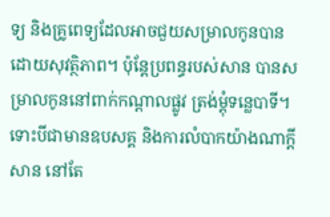ទ្យ និងគ្រូពេទ្យដែលអាចជួយសម្រាលកូនបានដោយសុវត្ថិភាព។ ប៉ុន្តែប្រពន្ធរបស់សាន បានសម្រាលកូននៅពាក់កណ្តាលផ្លូវ ត្រង់ម្តុំទន្លេបាទី។ ទោះបីជាមានឧបសគ្គ និងការលំបាកយ៉ាងណាក្តី សាន នៅតែ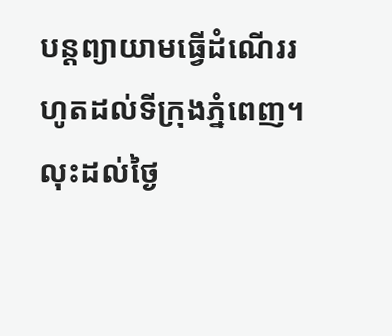បន្តព្យាយាមធ្វើដំណើររហូតដល់ទីក្រុងភ្នំពេញ។
លុះដល់ថ្ងៃ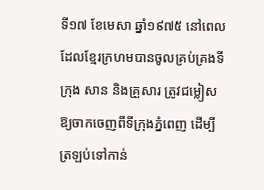ទី១៧ ខែមេសា ឆ្នាំ១៩៧៥ នៅពេលដែលខ្មែរក្រហមបានចូលគ្រប់គ្រងទីក្រុង សាន និងគ្រួសារ ត្រូវជម្លៀសឱ្យចាកចេញពីទីក្រុងភ្នំពេញ ដើម្បីត្រឡប់ទៅកាន់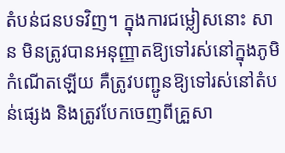តំបន់ជនបទវិញ។ ក្នុងការជម្លៀសនោះ សាន មិនត្រូវបានអនុញ្ញាតឱ្យទៅរស់នៅក្នុងភូមិកំណើតឡើយ គឺត្រូវបញ្ជូនឱ្យទៅរស់នៅតំបន់ផ្សេង និងត្រូវបែកចេញពីគ្រួសា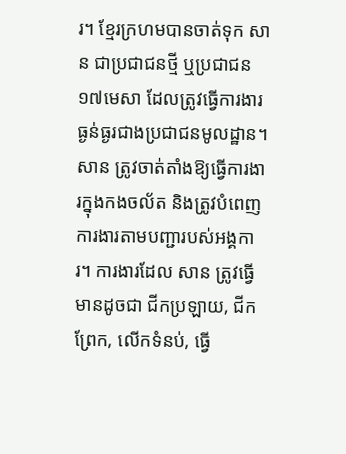រ។ ខ្មែរក្រហមបានចាត់ទុក សាន ជាប្រជាជនថ្មី ឬប្រជាជន១៧មេសា ដែលត្រូវធ្វើការងារធ្ងន់ធ្ងរជាងប្រជាជនមូលដ្ឋាន។
សាន ត្រូវចាត់តាំងឱ្យធ្វើការងារក្នុងកងចល័ត និងត្រូវបំពេញការងារតាមបញ្ជារបស់អង្គការ។ ការងារដែល សាន ត្រូវធ្វើមានដូចជា ជីកប្រឡាយ, ជីកព្រែក, លើកទំនប់, ធ្វើ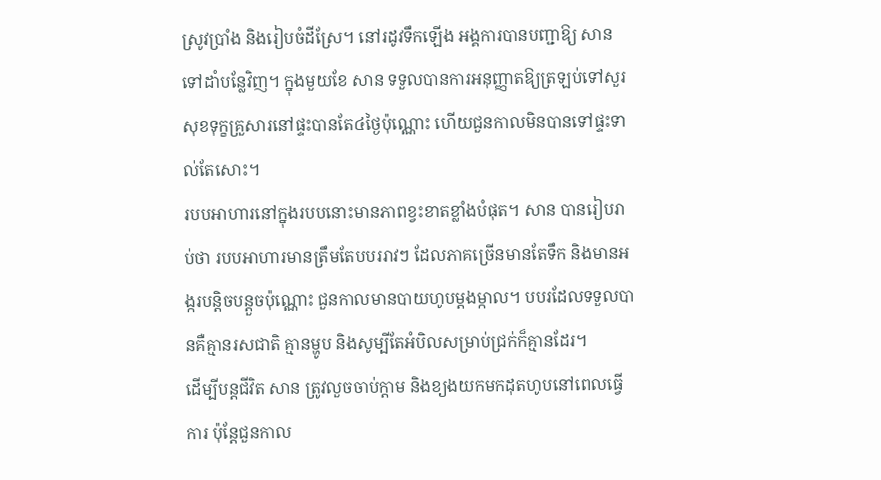ស្រូវប្រាំង និងរៀបចំដីស្រែ។ នៅរដូវទឹកឡើង អង្គការបានបញ្ជាឱ្យ សាន ទៅដាំបន្លែវិញ។ ក្នុងមួយខែ សាន ទទួលបានការអនុញ្ញាតឱ្យត្រឡប់ទៅសួរសុខទុក្ខគ្រួសារនៅផ្ទះបានតែ៤ថ្ងៃប៉ុណ្ណោះ ហើយជួនកាលមិនបានទៅផ្ទះទាល់តែសោះ។
របបអាហារនៅក្នុងរបបនោះមានភាពខ្វះខាតខ្លាំងបំផុត។ សាន បានរៀបរាប់ថា របបអាហារមានត្រឹមតែបបររាវៗ ដែលភាគច្រើនមានតែទឹក និងមានអង្ករបន្តិចបន្តួចប៉ុណ្ណោះ ជួនកាលមានបាយហូបម្តងម្កាល។ បបរដែលទទួលបានគឺគ្មានរសជាតិ គ្មានម្ហូប និងសូម្បីតែអំបិលសម្រាប់ជ្រក់ក៏គ្មានដែរ។
ដើម្បីបន្តជីវិត សាន ត្រូវលួចចាប់ក្តាម និងខ្យងយកមកដុតហូបនៅពេលធ្វើការ ប៉ុន្តែជួនកាល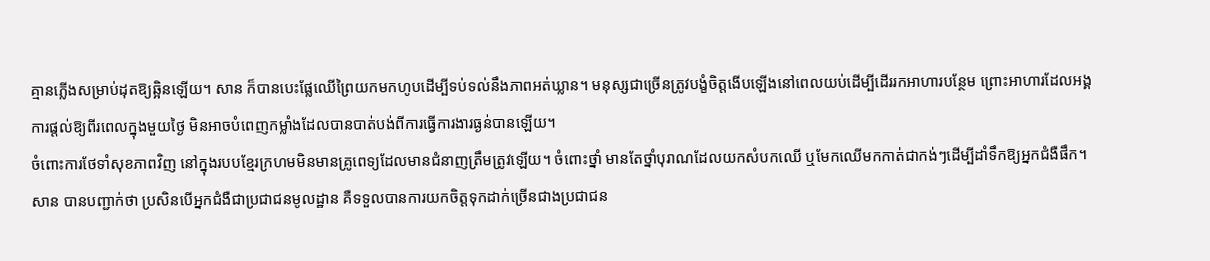គ្មានភ្លើងសម្រាប់ដុតឱ្យឆ្អិនឡើយ។ សាន ក៏បានបេះផ្លែឈើព្រៃយកមកហូបដើម្បីទប់ទល់នឹងភាពអត់ឃ្លាន។ មនុស្សជាច្រើនត្រូវបង្ខំចិត្តងើបឡើងនៅពេលយប់ដើម្បីដើររកអាហារបន្ថែម ព្រោះអាហារដែលអង្គការផ្តល់ឱ្យពីរពេលក្នុងមួយថ្ងៃ មិនអាចបំពេញកម្លាំងដែលបានបាត់បង់ពីការធ្វើការងារធ្ងន់បានឡើយ។
ចំពោះការថែទាំសុខភាពវិញ នៅក្នុងរបបខ្មែរក្រហមមិនមានគ្រូពេទ្យដែលមានជំនាញត្រឹមត្រូវឡើយ។ ចំពោះថ្នាំ មានតែថ្នាំបុរាណដែលយកសំបកឈើ ឬមែកឈើមកកាត់ជាកង់ៗដើម្បីដាំទឹកឱ្យអ្នកជំងឺផឹក។ សាន បានបញ្ជាក់ថា ប្រសិនបើអ្នកជំងឺជាប្រជាជនមូលដ្ឋាន គឺទទួលបានការយកចិត្តទុកដាក់ច្រើនជាងប្រជាជន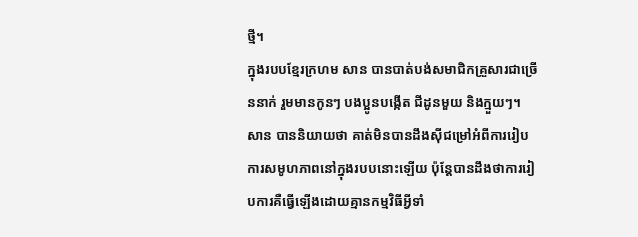ថ្មី។
ក្នុងរបបខ្មែរក្រហម សាន បានបាត់បង់សមាជិកគ្រួសារជាច្រើននាក់ រួមមានកូនៗ បងប្អូនបង្កើត ជីដូនមួយ និងក្មួយៗ។ សាន បាននិយាយថា គាត់មិនបានដឹងស៊ីជម្រៅអំពីការរៀបការសមូហភាពនៅក្នុងរបបនោះឡើយ ប៉ុន្តែបានដឹងថាការរៀបការគឺធ្វើឡើងដោយគ្មានកម្មវិធីអ្វីទាំ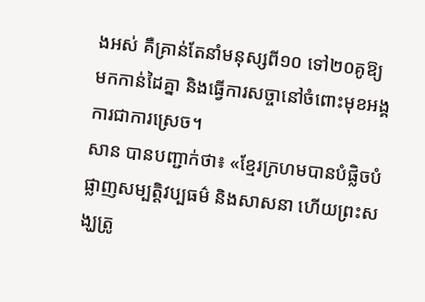ងអស់ គឺគ្រាន់តែនាំមនុស្សពី១០ ទៅ២០គូឱ្យមកកាន់ដៃគ្នា និងធ្វើការសច្ចានៅចំពោះមុខអង្គការជាការស្រេច។
សាន បានបញ្ជាក់ថា៖ «ខ្មែរក្រហមបានបំផ្លិចបំផ្លាញសម្បត្តិវប្បធម៌ និងសាសនា ហើយព្រះសង្ឃត្រូ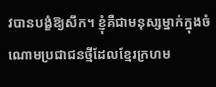វបានបង្ខំឱ្យសឹក។ ខ្ញុំគឺជាមនុស្សម្នាក់ក្នុងចំណោមប្រជាជនថ្មីដែលខ្មែរក្រហម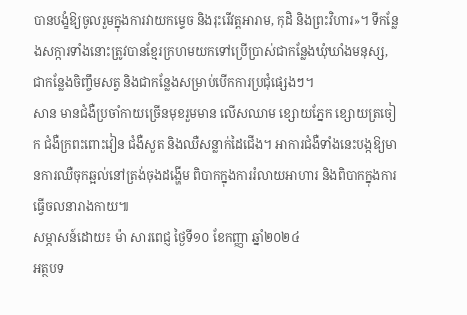បានបង្ខំឱ្យចូលរួមក្នុងការវាយកម្ទេច និងរុះរើវត្តអារាម, កុដិ និងព្រះវិហារ»។ ទីកន្លែងសក្ការទាំងនោះត្រូវបានខ្មែរក្រហមយកទៅប្រើប្រាស់ជាកន្លែងឃុំឃាំងមនុស្ស, ជាកន្លែងចិញ្ចឹមសត្វ និងជាកន្លែងសម្រាប់បើកការប្រជុំផ្សេងៗ។
សាន មានជំងឺប្រចាំកាយច្រើនមុខរួមមាន លើសឈាម ខ្សោយភ្នែក ខ្សោយត្រចៀក ជំងឺក្រពះពោះវៀន ជំងឺសួត និងឈឺសន្លាក់ដៃជើង។ អាការជំងឺទាំងនេះបង្កឱ្យមានការឈឺចុកឆ្អល់នៅត្រង់ចុងដង្ហើម ពិបាកក្នុងការរំលាយអាហារ និងពិបាកក្នុងការធ្វើចលនារាងកាយ៕
សម្ភាសន៍ដោយ៖ ម៉ា សារពេជ្ញ ថ្ងៃទី១០ ខែកញ្ញា ឆ្នាំ២០២៤
អត្ថបទ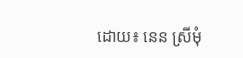ដោយ៖ នេន ស្រីមុំ